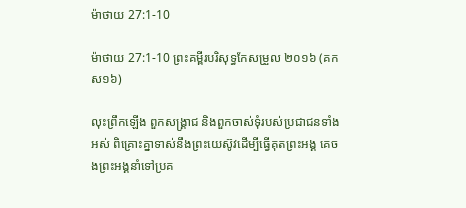ម៉ាថាយ 27:1-10

ម៉ាថាយ 27:1-10 ព្រះគម្ពីរបរិសុទ្ធកែសម្រួល ២០១៦ (គកស១៦)

លុះព្រឹកឡើង ពួកសង្គ្រាជ និងពួកចាស់ទុំរបស់ប្រជា‌ជនទាំងអស់ ពិគ្រោះគ្នាទាស់នឹងព្រះ‌យេស៊ូវដើម្បីធ្វើគុតព្រះ‌អង្គ គេចងព្រះ‌អង្គនាំទៅប្រគ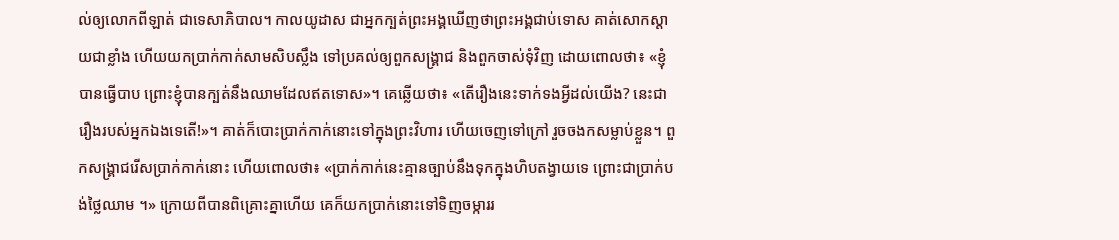ល់ឲ្យលោកពីឡាត់ ជាទេសា‌ភិបាល។ កាលយូដាស ជាអ្នកក្បត់ព្រះ‌អង្គឃើញថាព្រះ‌អង្គជាប់ទោស គាត់សោកស្តាយជាខ្លាំង ហើយយកប្រាក់កាក់សាម‌សិបស្លឹង ទៅប្រគល់ឲ្យពួកសង្គ្រាជ និងពួកចាស់ទុំវិញ ដោយពោលថា៖ «ខ្ញុំបានធ្វើបាប ព្រោះខ្ញុំបានក្បត់នឹងឈាមដែលឥតទោស»។ គេឆ្លើយថា៖ «តើរឿងនេះទាក់ទងអ្វីដល់យើង? នេះជារឿងរបស់អ្នកឯងទេតើ!»។ គាត់ក៏បោះប្រាក់កាក់នោះទៅក្នុងព្រះ‌វិហារ ហើយចេញទៅក្រៅ រួចចងកសម្លាប់ខ្លួន។ ពួកសង្គ្រាជរើសប្រាក់កាក់នោះ ហើយពោលថា៖ «ប្រាក់កាក់នេះគ្មានច្បាប់នឹងទុកក្នុងហិបតង្វាយទេ ព្រោះជាប្រាក់បង់ថ្លៃឈាម ។» ក្រោយពីបានពិគ្រោះគ្នាហើយ គេក៏យកប្រាក់នោះទៅទិញចម្ការរ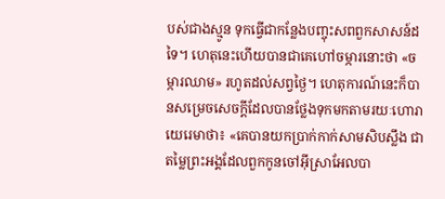បស់ជាងស្មូន ទុកធ្វើជាកន្លែងបញ្ចុះសពពួកសាសន៍ដទៃ។ ហេតុនេះហើយបានជាគេហៅចម្ការនោះថា «ចម្ការឈាម» រហូតដល់សព្វថ្ងៃ។ ហេតុ‌ការណ៍នេះក៏បានសម្រេចសេចក្ដីដែលបានថ្លែងទុកមកតាមរយៈហោរាយេរេមាថា៖ «គេបានយកប្រាក់កាក់សាម‌សិបស្លឹង ជាតម្លៃព្រះ‌អង្គដែលពួកកូនចៅអ៊ីស្រា‌អែលបា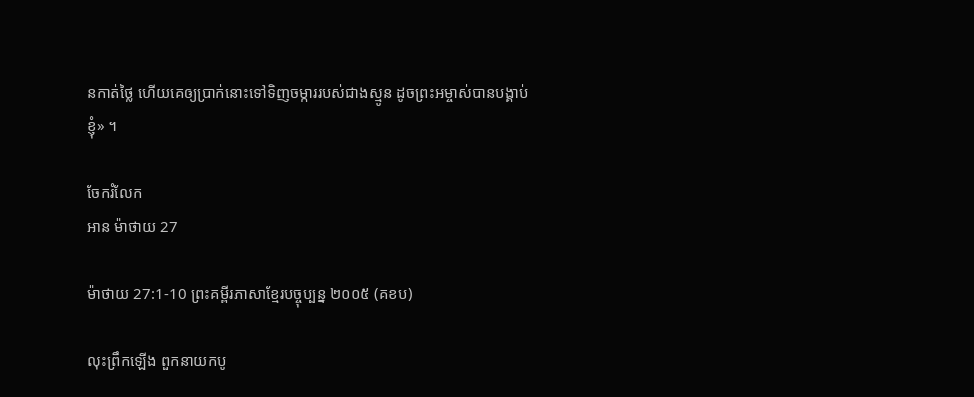នកាត់ថ្លៃ ហើយគេឲ្យប្រាក់នោះទៅទិញចម្ការរបស់ជាងស្មូន ដូចព្រះ‌អម្ចាស់បានបង្គាប់ខ្ញុំ» ។

ចែករំលែក
អាន ម៉ាថាយ 27

ម៉ាថាយ 27:1-10 ព្រះគម្ពីរភាសាខ្មែរបច្ចុប្បន្ន ២០០៥ (គខប)

លុះព្រឹកឡើង ពួកនាយកបូ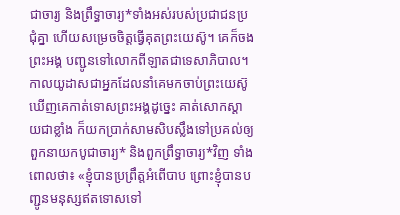ជា‌ចារ្យ និងព្រឹទ្ធាចារ្យ*ទាំងអស់របស់ប្រជា‌ជនប្រជុំគ្នា ហើយសម្រេចចិត្តធ្វើគុតព្រះ‌យេស៊ូ។ គេក៏ចងព្រះអង្គ បញ្ជូនទៅលោកពីឡាតជាទេសា‌ភិបាល។ កាលយូដាសជាអ្នកដែលនាំគេមកចាប់ព្រះ‌យេស៊ូ ឃើញគេកាត់ទោសព្រះអង្គដូច្នេះ គាត់សោក‌ស្ដាយជាខ្លាំង ក៏យកប្រាក់សាម‌សិបស្លឹងទៅប្រគល់ឲ្យពួកនាយកបូជា‌ចារ្យ* និងពួកព្រឹទ្ធា‌ចារ្យ*វិញ ទាំងពោលថា៖ «ខ្ញុំបានប្រព្រឹត្តអំពើបាប ព្រោះខ្ញុំបានបញ្ជូនមនុស្សឥតទោសទៅ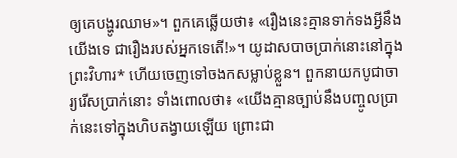ឲ្យគេបង្ហូរឈាម»។ ពួកគេឆ្លើយថា៖ «រឿងនេះគ្មានទាក់ទងអ្វីនឹងយើងទេ ជារឿងរបស់អ្នកទេតើ!»។ យូដាសបាចប្រាក់នោះនៅក្នុងព្រះ‌វិហារ* ហើយចេញទៅចងកសម្លាប់ខ្លួន។ ពួកនាយកបូជា‌ចារ្យរើសប្រាក់នោះ ទាំងពោលថា៖ «យើងគ្មានច្បាប់នឹងបញ្ចូលប្រាក់នេះទៅក្នុងហិបតង្វាយឡើយ ព្រោះជា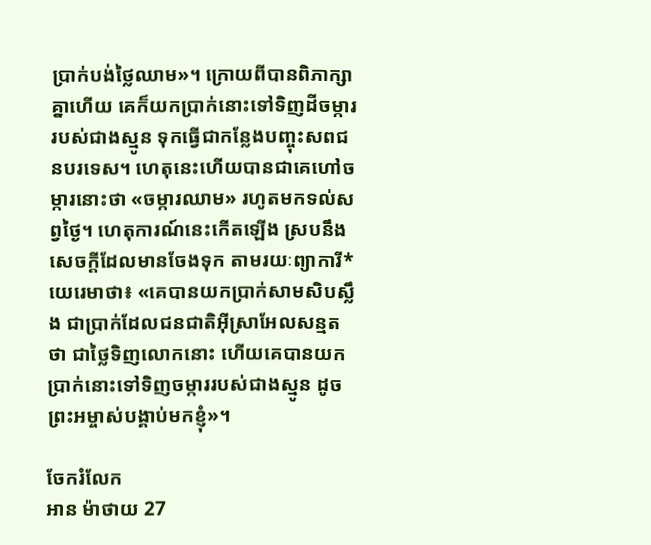ប្រាក់បង់ថ្លៃឈាម»។ ក្រោយពីបានពិភាក្សាគ្នាហើយ គេក៏យកប្រាក់នោះទៅទិញដីចម្ការរបស់ជាងស្មូន ទុកធ្វើជាកន្លែងបញ្ចុះសពជនបរទេស។ ហេតុនេះហើយបានជាគេហៅចម្ការនោះថា «ចម្ការឈាម» រហូតមកទល់សព្វថ្ងៃ។ ហេតុ‌ការណ៍នេះកើតឡើង ស្របនឹងសេចក្ដីដែលមានចែងទុក តាមរយៈព្យាការី*យេរេមាថា៖ «គេបានយកប្រាក់សាម‌សិបស្លឹង ជាប្រាក់ដែលជន‌ជាតិអ៊ីស្រា‌អែលសន្មតថា ជាថ្លៃទិញលោកនោះ ហើយគេបានយកប្រាក់នោះទៅទិញចម្ការរបស់ជាងស្មូន ដូចព្រះ‌អម្ចាស់បង្គាប់មកខ្ញុំ»។

ចែករំលែក
អាន ម៉ាថាយ 27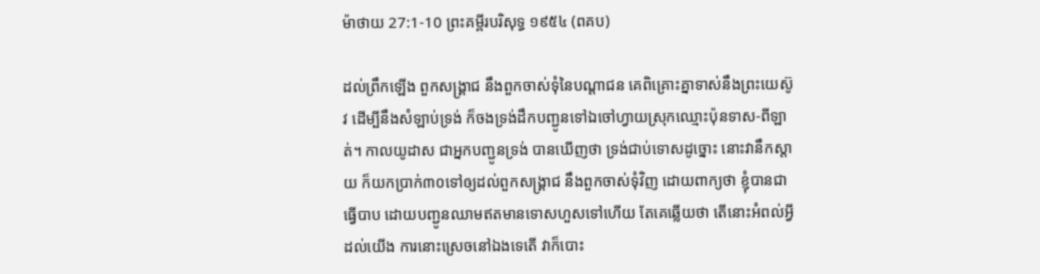ម៉ាថាយ 27:1-10 ព្រះគម្ពីរបរិសុទ្ធ ១៩៥៤ (ពគប)

ដល់ព្រឹកឡើង ពួកសង្គ្រាជ នឹងពួកចាស់‌ទុំនៃបណ្តាជន គេពិគ្រោះគ្នាទាស់នឹងព្រះ‌យេស៊ូវ ដើម្បីនឹងសំឡាប់ទ្រង់ ក៏ចងទ្រង់ដឹកបញ្ជូនទៅឯចៅហ្វាយស្រុកឈ្មោះប៉ុនទាស-ពីឡាត់។ កាលយូដាស ជាអ្នកបញ្ជូនទ្រង់ បានឃើញថា ទ្រង់ជាប់ទោសដូច្នោះ នោះវានឹកស្តាយ ក៏យកប្រាក់៣០ទៅឲ្យដល់ពួកសង្គ្រាជ នឹងពួកចាស់‌ទុំវិញ ដោយពាក្យថា ខ្ញុំបានជាធ្វើបាប ដោយបញ្ជូនឈាមឥតមានទោសហួសទៅហើយ តែគេឆ្លើយថា តើនោះអំពល់អ្វីដល់យើង ការនោះស្រេចនៅឯងទេតើ វាក៏បោះ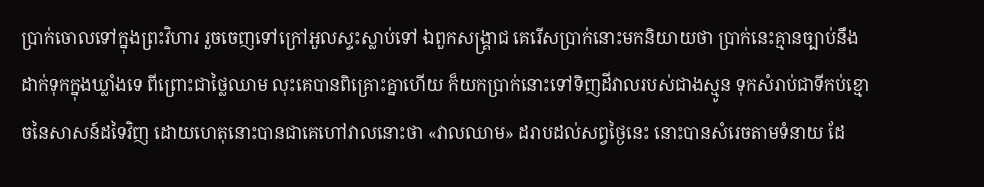ប្រាក់ចោលទៅក្នុងព្រះ‌វិហារ រួចចេញទៅក្រៅអួលស្ទះស្លាប់ទៅ ឯពួកសង្គ្រាជ គេរើសប្រាក់នោះមកនិយាយថា ប្រាក់នេះគ្មានច្បាប់នឹងដាក់ទុកក្នុងឃ្លាំងទេ ពីព្រោះជាថ្លៃឈាម លុះគេបានពិគ្រោះគ្នាហើយ ក៏យកប្រាក់នោះទៅទិញដីវាលរបស់ជាងស្មូន ទុកសំរាប់ជាទីកប់ខ្មោចនៃសាសន៍ដទៃវិញ ដោយហេតុនោះបានជាគេហៅវាលនោះថា «វាលឈាម» ដរាបដល់សព្វថ្ងៃនេះ នោះបានសំរេចតាមទំនាយ ដែ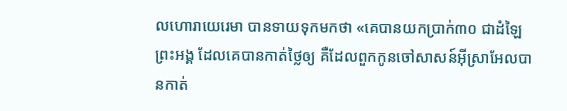លហោរាយេរេមា បានទាយទុកមកថា «គេបានយកប្រាក់៣០ ជាដំឡៃព្រះ‌អង្គ ដែលគេបានកាត់ថ្លៃឲ្យ គឺដែលពួកកូនចៅសាសន៍អ៊ីស្រាអែលបានកាត់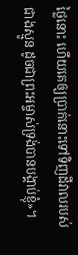ថ្លៃនោះ ហើយគេឲ្យប្រាក់នោះទៅទិញដីវាលរបស់ជាងស្មូន ដូចជាព្រះ‌អម្ចាស់ទ្រង់បានបង្គាប់ខ្ញុំ»។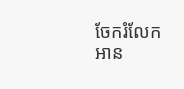ចែករំលែក
អាន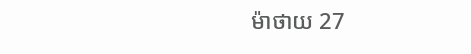ម៉ាថាយ 27